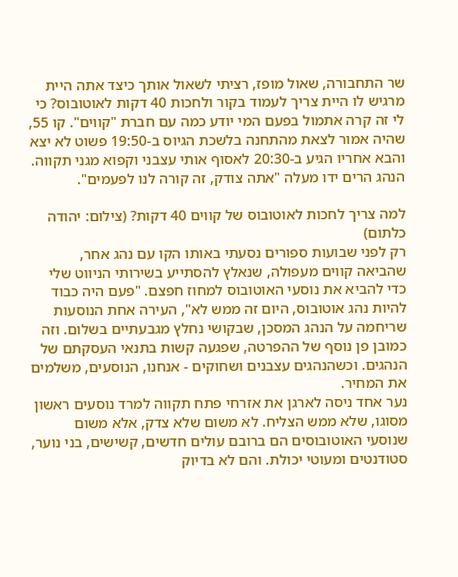שר התחבורה, שאול מופז, רציתי לשאול אותך כיצד אתה היית מרגיש לו היית צריך לעמוד בקור ולחכות 40 דקות לאוטובוס? כי לי זה קרה אתמול בפעם המי יודע כמה עם חברת "קווים". קו 55, שהיה אמור לצאת מהתחנה בלשכת הגיוס ב-19:50 פשוט לא יצא והבא אחריו הגיע ב-20:30 לאסוף אותי עצבני וקפוא מגני תקווה. הנהג הרים ידו מעלה "אתה צודק, זה קורה לנו לפעמים".

למה צריך לחכות לאוטובוס של קווים 40 דקות? (צילום: יהודה כלתום)
רק לפני שבועות ספורים נסעתי באותו הקו עם נהג אחר, שהביאה קווים מעפולה, שנאלץ להסתייע בשירותי הניווט שלי כדי להביא את נוסעי האוטובוס למחוז חפצם. "פעם היה כבוד להיות נהג אוטובוס, היום זה ממש לא", העירה אחת הנוסעות שריחמה על הנהג המסכן, שבקושי נחלץ מגבעתיים בשלום. וזה כמובן פן נוסף של ההפרטה, שפגעה קשות בתנאי העסקתם של הנהגים. וכשהנהגים עצבנים ושחוקים - אנחנו, הנוסעים, משלמים את המחיר.
נער אחד ניסה לארגן את אזרחי פתח תקווה למרד נוסעים ראשון מסוגו, שלא ממש הצליח. לא משום שלא צדק, אלא משום שנוסעי האוטובוסים הם ברובם עולים חדשים, קשישים, בני נוער, סטודנטים ומעוטי יכולת. והם לא בדיוק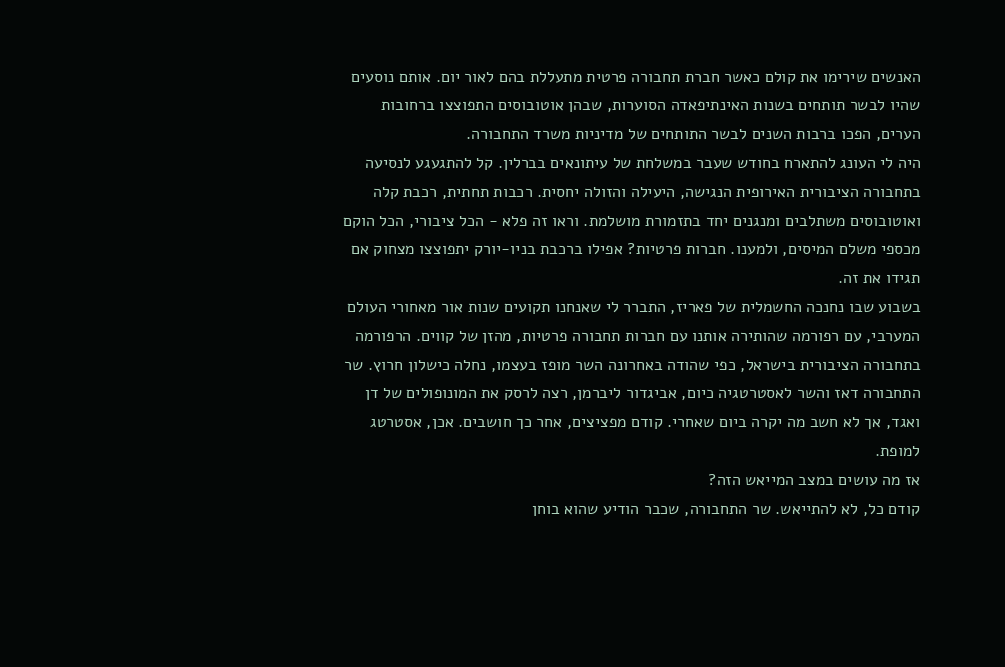האנשים שירימו את קולם כאשר חברת תחבורה פרטית מתעללת בהם לאור יום. אותם נוסעים שהיו לבשר תותחים בשנות האינתיפאדה הסוערות, שבהן אוטובוסים התפוצצו ברחובות הערים, הפכו ברבות השנים לבשר התותחים של מדיניות משרד התחבורה.
היה לי העונג להתארח בחודש שעבר במשלחת של עיתונאים בברלין. קל להתגעגע לנסיעה בתחבורה הציבורית האירופית הנגישה, היעילה והזולה יחסית. רכבות תחתית, רכבת קלה ואוטובוסים משתלבים ומנגנים יחד בתזמורת מושלמת. וראו זה פלא - הכל ציבורי, הכל הוקם מכספי משלם המיסים, ולמענו. חברות פרטיות? אפילו ברכבת בניו-יורק יתפוצצו מצחוק אם תגידו את זה.
בשבוע שבו נחנכה החשמלית של פאריז, התברר לי שאנחנו תקועים שנות אור מאחורי העולם המערבי, עם רפורמה שהותירה אותנו עם חברות תחבורה פרטיות, מהזן של קווים. הרפורמה בתחבורה הציבורית בישראל, כפי שהודה באחרונה השר מופז בעצמו, נחלה כישלון חרוץ. שר התחבורה דאז והשר לאסטרטגיה כיום, אביגדור ליברמן, רצה לרסק את המונופולים של דן ואגד, אך לא חשב מה יקרה ביום שאחרי. קודם מפציצים, אחר כך חושבים. אכן, אסטרטג למופת.
אז מה עושים במצב המייאש הזה?
קודם כל, לא להתייאש. שר התחבורה, שכבר הודיע שהוא בוחן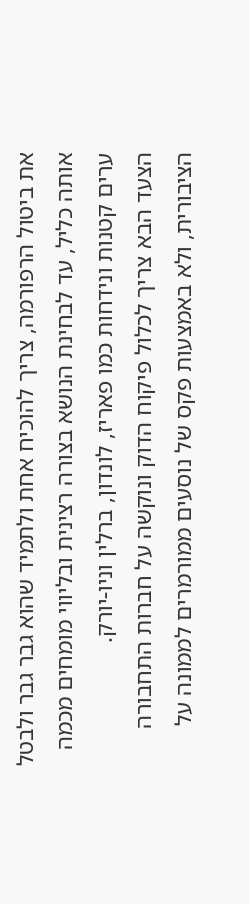את ביטול הרפורמה, צריך להוכיח אחת ולתמיד שהוא גבר גבר ולבטל אותה כליל, עד לבחינת הנושא בצורה רצינית ובליווי מומחים מכמה ערים קטנות ונידחות כמו פאריז, לונדון, ברלין וניו-יורק.
הצעד הבא צריך לכלול פיקוח הדוק ונוקשה על חברות התחבורה הציבורית, ולא באמצעות פקס של נוסעים ממורמרים לממונה על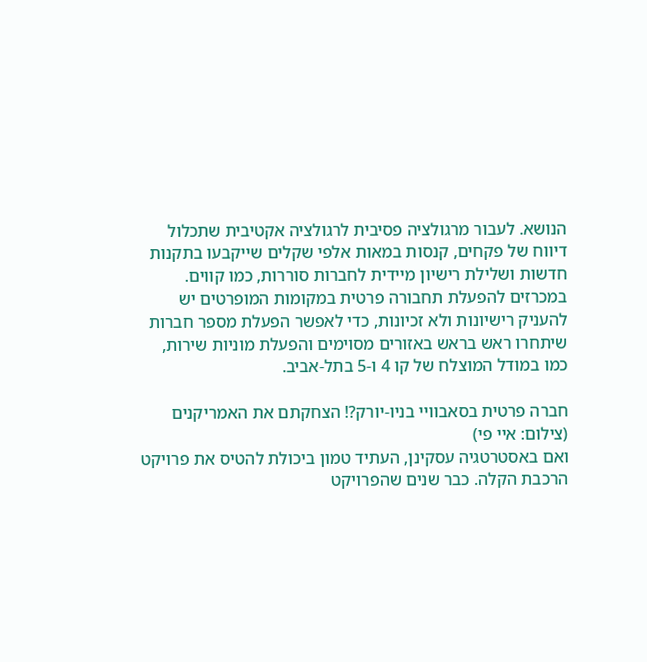הנושא. לעבור מרגולציה פסיבית לרגולציה אקטיבית שתכלול דיווח של פקחים, קנסות במאות אלפי שקלים שייקבעו בתקנות חדשות ושלילת רישיון מיידית לחברות סוררות, כמו קווים. במכרזים להפעלת תחבורה פרטית במקומות המופרטים יש להעניק רישיונות ולא זכיונות, כדי לאפשר הפעלת מספר חברות שיתחרו ראש בראש באזורים מסוימים והפעלת מוניות שירות, כמו במודל המוצלח של קו 4 ו-5 בתל-אביב.

חברה פרטית בסאבוויי בניו-יורק?! הצחקתם את האמריקנים (צילום: איי פי)
ואם באסטרטגיה עסקינן, העתיד טמון ביכולת להטיס את פרויקט הרכבת הקלה. כבר שנים שהפרויקט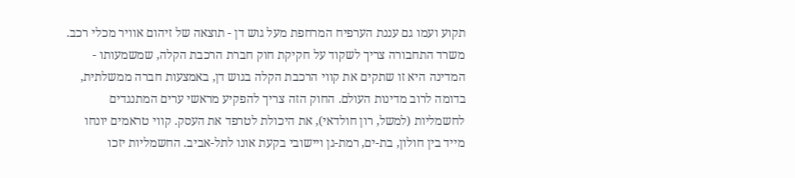תקוע ועמו גם עננת הערפיח המרחפת מעל גוש דן - תוצאה של זיהום אוויר מכלי רכב.
משרד התחבורה צריך לשקוד על חקיקת חוק חברת הרכבת הקלה, שמשמעותו - המדינה היא זו שתקים את קווי הרכבת הקלה בגוש דן, באמצעות חברה ממשלתית, בדומה לרוב מדינות העולם. החוק הזה צריך להפקיע מראשי ערים המתנגדים לחשמליות (למשל, רון חולדאי), את היכולת לטרפד את העסק. קווי טראמים יונחו מייד בין חולון, בת-ים, רמת-גן ויישובי בקעת אונו לתל-אביב. החשמליות יזכו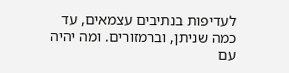לעדיפות בנתיבים עצמאים, עד כמה שניתן, וברמזורים. ומה יהיה עם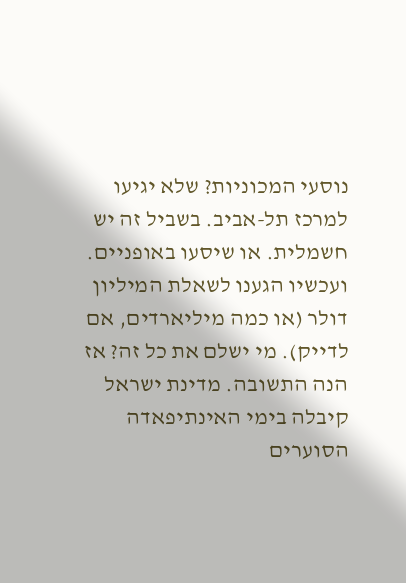נוסעי המכוניות? שלא יגיעו למרכז תל-אביב. בשביל זה יש חשמלית. או שיסעו באופניים.
ועכשיו הגענו לשאלת המיליון דולר (או כמה מיליארדים, אם לדייק). מי ישלם את כל זה? אז הנה התשובה. מדינת ישראל קיבלה בימי האינתיפאדה הסוערים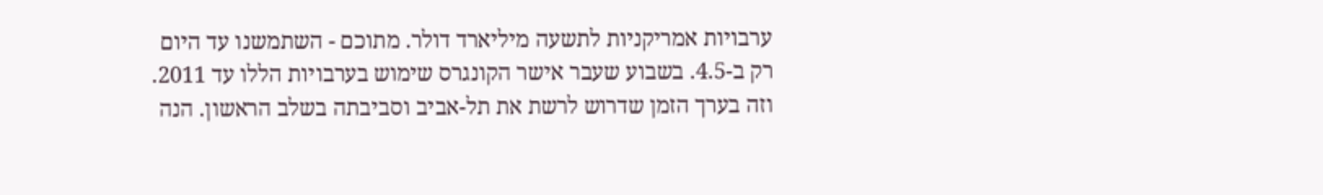ערבויות אמריקניות לתשעה מיליארד דולר. מתוכם - השתמשנו עד היום רק ב-4.5. בשבוע שעבר אישר הקונגרס שימוש בערבויות הללו עד 2011. וזה בערך הזמן שדרוש לרשת את תל-אביב וסביבתה בשלב הראשון. הנה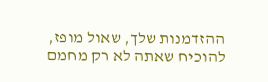ההזדמנות שלך, שאול מופז, להוכיח שאתה לא רק מחמם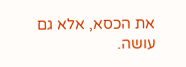את הכסא, אלא גם עושה.